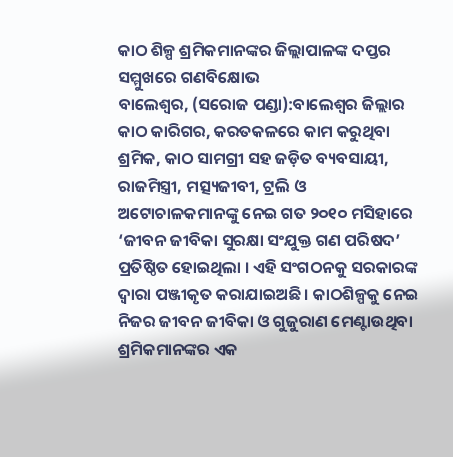କାଠ ଶିଳ୍ପ ଶ୍ରମିକମାନଙ୍କର ଜିଲ୍ଲାପାଳଙ୍କ ଦପ୍ତର ସମ୍ମୁଖରେ ଗଣବିକ୍ଷୋଭ
ବାଲେଶ୍ୱର, (ସରୋଜ ପଣ୍ଡା):ବାଲେଶ୍ୱର ଜିଲ୍ଲାର କାଠ କାରିଗର, କରତକଳରେ କାମ କରୁଥିବା ଶ୍ରମିକ, କାଠ ସାମଗ୍ରୀ ସହ ଜଡ଼ିତ ବ୍ୟବସାୟୀ, ରାଜମିସ୍ତ୍ରୀ, ମତ୍ସ୍ୟଜୀବୀ, ଟ୍ରଲି ଓ ଅଟୋଚାଳକମାନଙ୍କୁ ନେଇ ଗତ ୨୦୧୦ ମସିହାରେ ‘ଜୀବନ ଜୀବିକା ସୁରକ୍ଷା ସଂଯୁକ୍ତ ଗଣ ପରିଷଦ’ ପ୍ରତିଷ୍ଠିତ ହୋଇଥିଲା । ଏହି ସଂଗଠନକୁ ସରକାରଙ୍କ ଦ୍ୱାରା ପଞ୍ଜୀକୃତ କରାଯାଇଅଛି । କାଠଶିଳ୍ପକୁ ନେଇ ନିଜର ଜୀବନ ଜୀବିକା ଓ ଗୁଜୁରାଣ ମେଣ୍ଟାଉଥିବା ଶ୍ରମିକମାନଙ୍କର ଏକ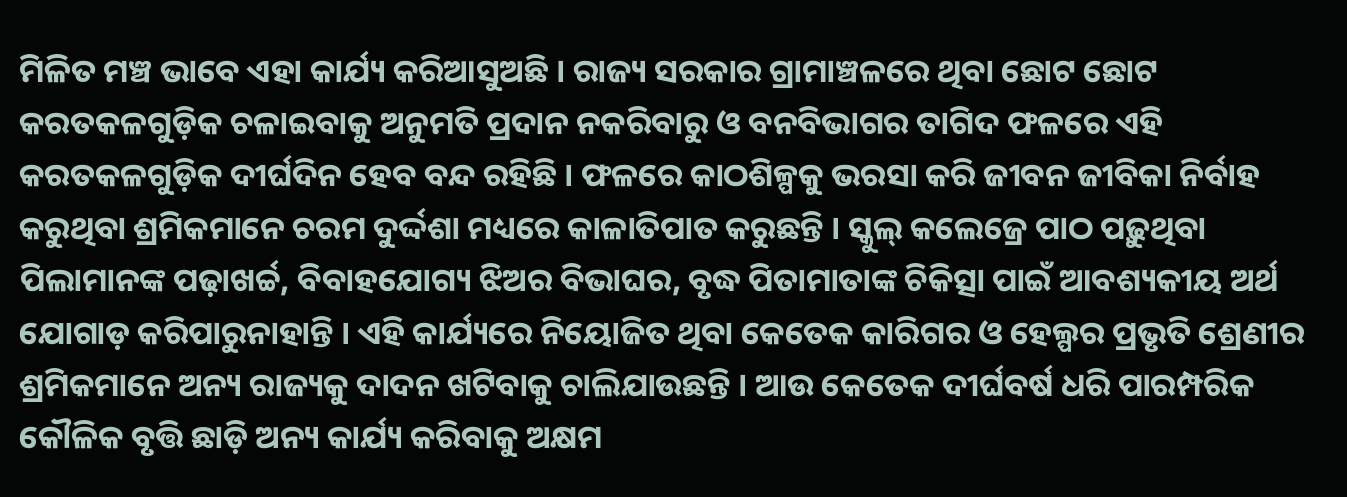ମିଳିତ ମଞ୍ଚ ଭାବେ ଏହା କାର୍ଯ୍ୟ କରିଆସୁଅଛି । ରାଜ୍ୟ ସରକାର ଗ୍ରାମାଞ୍ଚଳରେ ଥିବା ଛୋଟ ଛୋଟ କରତକଳଗୁଡ଼ିକ ଚଳାଇବାକୁ ଅନୁମତି ପ୍ରଦାନ ନକରିବାରୁ ଓ ବନବିଭାଗର ତାଗିଦ ଫଳରେ ଏହି କରତକଳଗୁଡ଼ିକ ଦୀର୍ଘଦିନ ହେବ ବନ୍ଦ ରହିଛି । ଫଳରେ କାଠଶିଳ୍ପକୁ ଭରସା କରି ଜୀବନ ଜୀବିକା ନିର୍ବାହ କରୁଥିବା ଶ୍ରମିକମାନେ ଚରମ ଦୁର୍ଦ୍ଦଶା ମଧ୍ୟରେ କାଳାତିପାତ କରୁଛନ୍ତି । ସ୍କୁଲ୍ କଲେଜ୍ରେ ପାଠ ପଢ଼ୁଥିବା ପିଲାମାନଙ୍କ ପଢ଼ାଖର୍ଚ୍ଚ, ବିବାହଯୋଗ୍ୟ ଝିଅର ବିଭାଘର, ବୃଦ୍ଧ ପିତାମାତାଙ୍କ ଚିକିତ୍ସା ପାଇଁ ଆବଶ୍ୟକୀୟ ଅର୍ଥ ଯୋଗାଡ଼ କରିପାରୁନାହାନ୍ତି । ଏହି କାର୍ଯ୍ୟରେ ନିୟୋଜିତ ଥିବା କେତେକ କାରିଗର ଓ ହେଲ୍ପର ପ୍ରଭୃତି ଶ୍ରେଣୀର ଶ୍ରମିକମାନେ ଅନ୍ୟ ରାଜ୍ୟକୁ ଦାଦନ ଖଟିବାକୁ ଚାଲିଯାଉଛନ୍ତି । ଆଉ କେତେକ ଦୀର୍ଘବର୍ଷ ଧରି ପାରମ୍ପରିକ କୌଳିକ ବୃତ୍ତି ଛାଡ଼ି ଅନ୍ୟ କାର୍ଯ୍ୟ କରିବାକୁ ଅକ୍ଷମ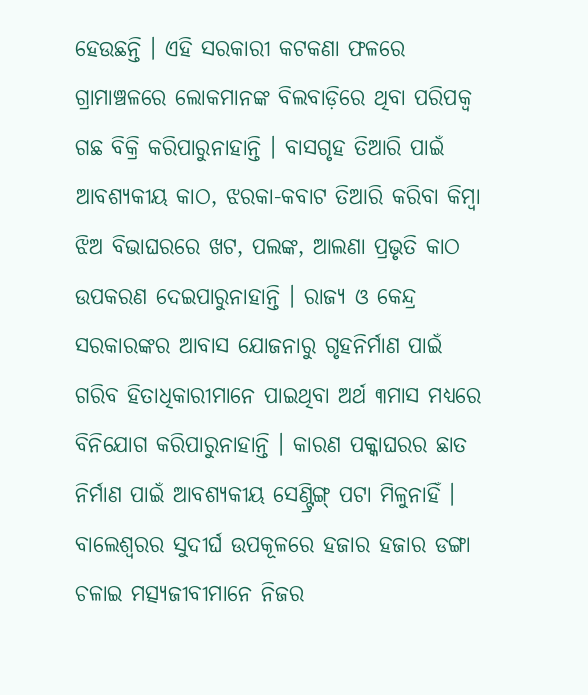ହେଉଛନ୍ତି । ଏହି ସରକାରୀ କଟକଣା ଫଳରେ ଗ୍ରାମାଞ୍ଚଳରେ ଲୋକମାନଙ୍କ ବିଲବାଡ଼ିରେ ଥିବା ପରିପକ୍ୱ ଗଛ ବିକ୍ରି କରିପାରୁନାହାନ୍ତି । ବାସଗୃହ ତିଆରି ପାଇଁ ଆବଶ୍ୟକୀୟ କାଠ, ଝରକା-କବାଟ ତିଆରି କରିବା କିମ୍ବା ଝିଅ ବିଭାଘରରେ ଖଟ, ପଲଙ୍କ, ଆଲଣା ପ୍ରଭୃତି କାଠ ଉପକରଣ ଦେଇପାରୁନାହାନ୍ତି । ରାଜ୍ୟ ଓ କେନ୍ଦ୍ର ସରକାରଙ୍କର ଆବାସ ଯୋଜନାରୁ ଗୃହନିର୍ମାଣ ପାଇଁ ଗରିବ ହିତାଧିକାରୀମାନେ ପାଇଥିବା ଅର୍ଥ ୩ମାସ ମଧ୍ୟରେ ବିନିଯୋଗ କରିପାରୁନାହାନ୍ତି । କାରଣ ପକ୍କାଘରର ଛାତ ନିର୍ମାଣ ପାଇଁ ଆବଶ୍ୟକୀୟ ସେଣ୍ଟ୍ରିଙ୍ଗ୍ ପଟା ମିଳୁନାହିଁ । ବାଲେଶ୍ୱରର ସୁଦୀର୍ଘ ଉପକୂଳରେ ହଜାର ହଜାର ଡଙ୍ଗା ଚଳାଇ ମତ୍ସ୍ୟଜୀବୀମାନେ ନିଜର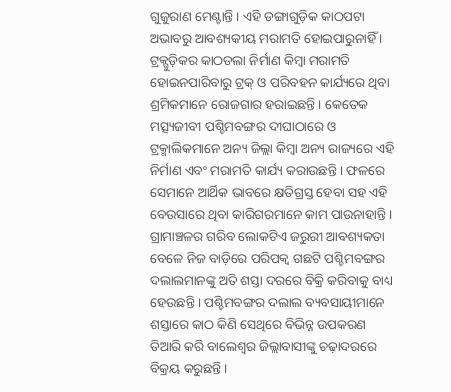ଗୁଜୁରାଣ ମେଣ୍ଟାନ୍ତି । ଏହି ଡଙ୍ଗାଗୁଡ଼ିକ କାଠପଟା ଅଭାବରୁ ଆବଶ୍ୟକୀୟ ମରାମତି ହୋଇପାରୁନାହିଁ । ଟ୍ରକ୍ଗୁଡ଼ିକର କାଠଡଲା ନିର୍ମାଣ କିମ୍ବା ମରାମତି ହୋଇନପାରିବାରୁ ଟ୍ରକ୍ ଓ ପରିବହନ କାର୍ଯ୍ୟରେ ଥିବା ଶ୍ରମିକମାନେ ରୋଜଗାର ହରାଇଛନ୍ତି । କେତେକ ମତ୍ସ୍ୟଜୀବୀ ପଶ୍ଚିମବଙ୍ଗର ଦୀଘାଠାରେ ଓ ଟ୍ରକ୍ମାଲିକମାନେ ଅନ୍ୟ ଜିଲ୍ଲା କିମ୍ବା ଅନ୍ୟ ରାଜ୍ୟରେ ଏହି ନିର୍ମାଣ ଏବଂ ମରାମତି କାର୍ଯ୍ୟ କରାଉଛନ୍ତି । ଫଳରେ ସେମାନେ ଆର୍ଥିକ ଭାବରେ କ୍ଷତିଗ୍ରସ୍ତ ହେବା ସହ ଏହି ବେଉସାରେ ଥିବା କାରିଗରମାନେ କାମ ପାଉନାହାନ୍ତି । ଗ୍ରାମାଞ୍ଚଳର ଗରିବ ଲୋକଟିଏ ଜରୁରୀ ଆବଶ୍ୟକତା ବେଳେ ନିଜ ବାଡ଼ିରେ ପରିପକ୍ୱ ଗଛଟି ପଶ୍ଚିମବଙ୍ଗର ଦଲାଲମାନଙ୍କୁ ଅତି ଶସ୍ତା ଦରରେ ବିକ୍ରି କରିବାକୁ ବାଧ୍ୟ ହେଉଛନ୍ତି । ପଶ୍ଚିମବଙ୍ଗର ଦଲାଲ ବ୍ୟବସାୟୀମାନେ ଶସ୍ତାରେ କାଠ କିଣି ସେଥିରେ ବିଭିନ୍ନ ଉପକରଣ ତିଆରି କରି ବାଲେଶ୍ୱର ଜିଲ୍ଲାବାସୀଙ୍କୁ ଚଢ଼ାଦରରେ ବିକ୍ରୟ କରୁଛନ୍ତି ।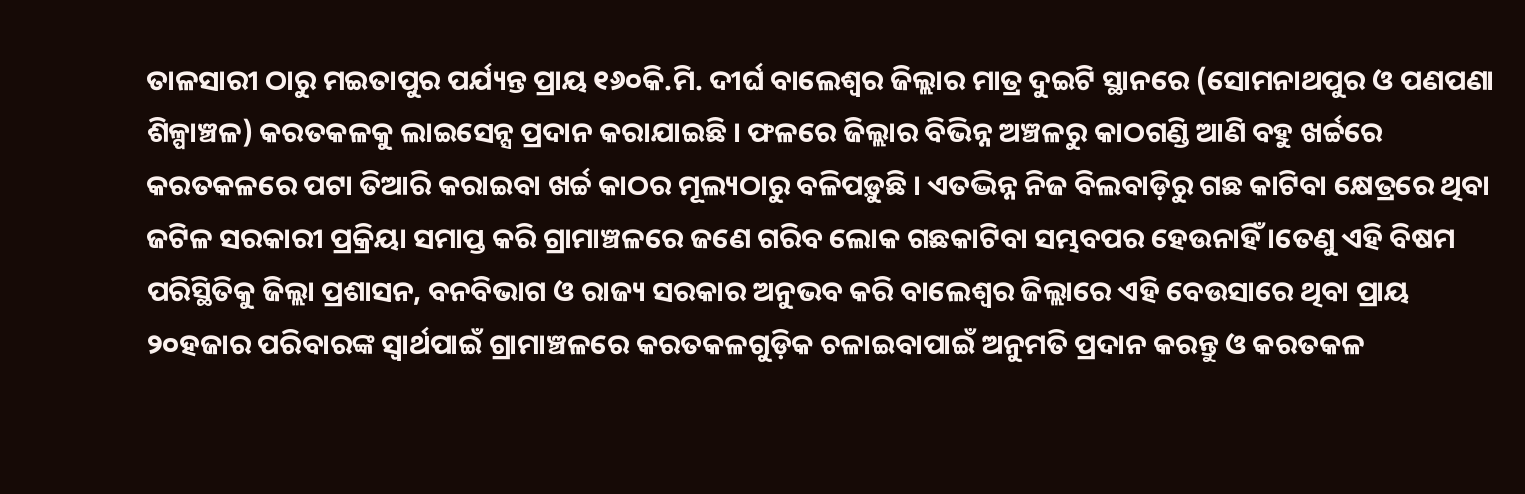ତାଳସାରୀ ଠାରୁ ମଇତାପୁର ପର୍ଯ୍ୟନ୍ତ ପ୍ରାୟ ୧୬୦କି.ମି. ଦୀର୍ଘ ବାଲେଶ୍ୱର ଜିଲ୍ଲାର ମାତ୍ର ଦୁଇଟି ସ୍ଥାନରେ (ସୋମନାଥପୁର ଓ ପଣପଣା ଶିଳ୍ପାଞ୍ଚଳ) କରତକଳକୁ ଲାଇସେନ୍ସ ପ୍ରଦାନ କରାଯାଇଛି । ଫଳରେ ଜିଲ୍ଲାର ବିଭିନ୍ନ ଅଞ୍ଚଳରୁ କାଠଗଣ୍ଡି ଆଣି ବହୁ ଖର୍ଚ୍ଚରେ କରତକଳରେ ପଟା ତିଆରି କରାଇବା ଖର୍ଚ୍ଚ କାଠର ମୂଲ୍ୟଠାରୁ ବଳିପଡ଼ୁଛି । ଏତଦ୍ଭିନ୍ନ ନିଜ ବିଲବାଡ଼ିରୁ ଗଛ କାଟିବା କ୍ଷେତ୍ରରେ ଥିବା ଜଟିଳ ସରକାରୀ ପ୍ରକ୍ରିୟା ସମାପ୍ତ କରି ଗ୍ରାମାଞ୍ଚଳରେ ଜଣେ ଗରିବ ଲୋକ ଗଛକାଟିବା ସମ୍ଭବପର ହେଉନାହିଁ ।ତେଣୁ ଏହି ବିଷମ ପରିସ୍ଥିତିକୁ ଜିଲ୍ଲା ପ୍ରଶାସନ, ବନବିଭାଗ ଓ ରାଜ୍ୟ ସରକାର ଅନୁଭବ କରି ବାଲେଶ୍ୱର ଜିଲ୍ଲାରେ ଏହି ବେଉସାରେ ଥିବା ପ୍ରାୟ ୨୦ହଜାର ପରିବାରଙ୍କ ସ୍ୱାର୍ଥପାଇଁ ଗ୍ରାମାଞ୍ଚଳରେ କରତକଳଗୁଡ଼ିକ ଚଳାଇବାପାଇଁ ଅନୁମତି ପ୍ରଦାନ କରନ୍ତୁ ଓ କରତକଳ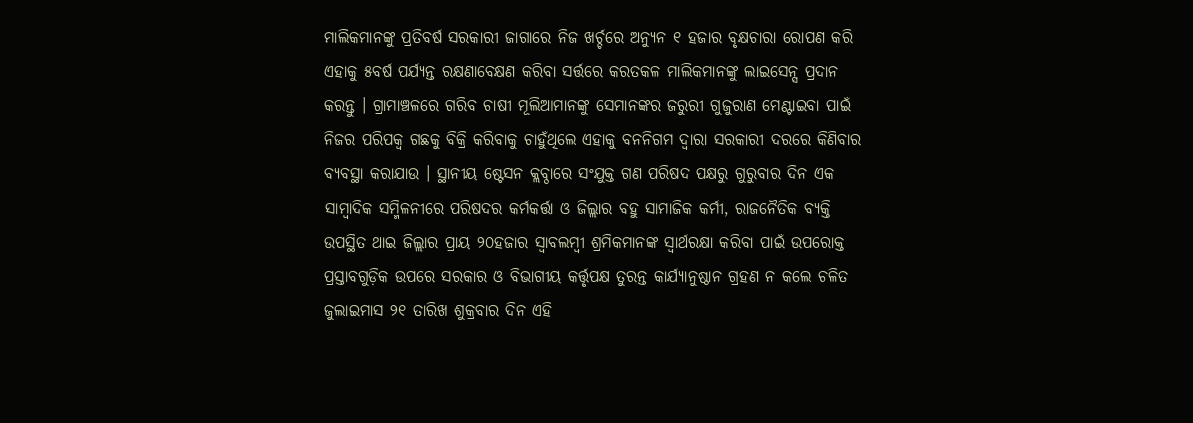ମାଲିକମାନଙ୍କୁ ପ୍ରତିବର୍ଷ ସରକାରୀ ଜାଗାରେ ନିଜ ଖର୍ଚ୍ଚରେ ଅନ୍ୟୁନ ୧ ହଜାର ବୃକ୍ଷଚାରା ରୋପଣ କରି ଏହାକୁ ୫ବର୍ଷ ପର୍ଯ୍ୟନ୍ତ ରକ୍ଷଣାବେକ୍ଷଣ କରିବା ସର୍ତ୍ତରେ କରତକଳ ମାଲିକମାନଙ୍କୁ ଲାଇସେନ୍ସ ପ୍ରଦାନ କରନ୍ତୁ । ଗ୍ରାମାଞ୍ଚଳରେ ଗରିବ ଚାଷୀ ମୂଲିଆମାନଙ୍କୁ ସେମାନଙ୍କର ଜରୁରୀ ଗୁଜୁରାଣ ମେଣ୍ଟାଇବା ପାଇଁ ନିଜର ପରିପକ୍ୱ ଗଛକୁ ବିକ୍ରି କରିବାକୁ ଚାହୁଁଥିଲେ ଏହାକୁ ବନନିଗମ ଦ୍ୱାରା ସରକାରୀ ଦରରେ କିଣିବାର ବ୍ୟବସ୍ଥା କରାଯାଉ । ସ୍ଥାନୀୟ ଷ୍ଟେସନ କ୍ଲବ୍ଠାରେ ସଂଯୁକ୍ତ ଗଣ ପରିଷଦ ପକ୍ଷରୁ ଗୁରୁବାର ଦିନ ଏକ ସାମ୍ବାଦିକ ସମ୍ମିଳନୀରେ ପରିଷଦର କର୍ମକର୍ତ୍ତା ଓ ଜିଲ୍ଲାର ବହୁ ସାମାଜିକ କର୍ମୀ, ରାଜନୈତିକ ବ୍ୟକ୍ତି ଉପସ୍ଥିତ ଥାଇ ଜିଲ୍ଲାର ପ୍ରାୟ ୨୦ହଜାର ସ୍ୱାବଲମ୍ବୀ ଶ୍ରମିକମାନଙ୍କ ସ୍ୱାର୍ଥରକ୍ଷା କରିବା ପାଇଁ ଉପରୋକ୍ତ ପ୍ରସ୍ତାବଗୁଡ଼ିକ ଉପରେ ସରକାର ଓ ବିଭାଗୀୟ କର୍ତ୍ତୃପକ୍ଷ ତୁରନ୍ତ କାର୍ଯ୍ୟାନୁଷ୍ଠାନ ଗ୍ରହଣ ନ କଲେ ଚଳିତ ଜୁଲାଇମାସ ୨୧ ତାରିଖ ଶୁକ୍ରବାର ଦିନ ଏହି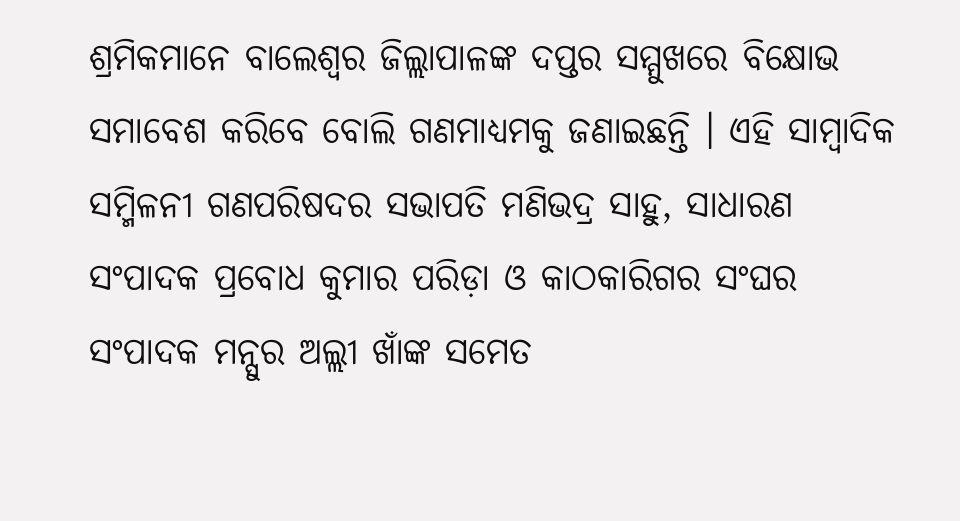ଶ୍ରମିକମାନେ ବାଲେଶ୍ୱର ଜିଲ୍ଲାପାଳଙ୍କ ଦପ୍ତର ସମ୍ମୁଖରେ ବିକ୍ଷୋଭ ସମାବେଶ କରିବେ ବୋଲି ଗଣମାଧ୍ୟମକୁ ଜଣାଇଛନ୍ତି । ଏହି ସାମ୍ବାଦିକ ସମ୍ମିଳନୀ ଗଣପରିଷଦର ସଭାପତି ମଣିଭଦ୍ର ସାହୁ, ସାଧାରଣ ସଂପାଦକ ପ୍ରବୋଧ କୁମାର ପରିଡ଼ା ଓ କାଠକାରିଗର ସଂଘର ସଂପାଦକ ମନ୍ସୁର ଅଲ୍ଲୀ ଖାଁଙ୍କ ସମେତ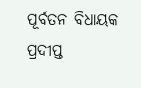ପୂର୍ବତନ ବିଧାୟକ ପ୍ରଦୀପ୍ତ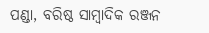ପଣ୍ଡା, ବରିଷ୍ଠ ସାମ୍ବାଦିକ ରଞ୍ଜନ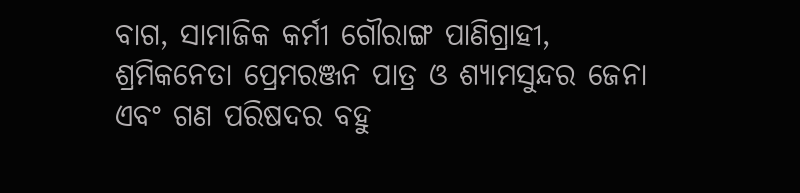ବାଗ, ସାମାଜିକ କର୍ମୀ ଗୌରାଙ୍ଗ ପାଣିଗ୍ରାହୀ, ଶ୍ରମିକନେତା ପ୍ରେମରଞ୍ଜନ ପାତ୍ର ଓ ଶ୍ୟାମସୁନ୍ଦର ଜେନା ଏବଂ ଗଣ ପରିଷଦର ବହୁ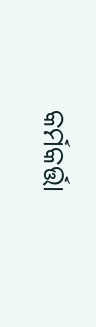କର୍ମକର୍ତ୍ତା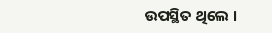ଉପସ୍ଥିତ ଥିଲେ ।